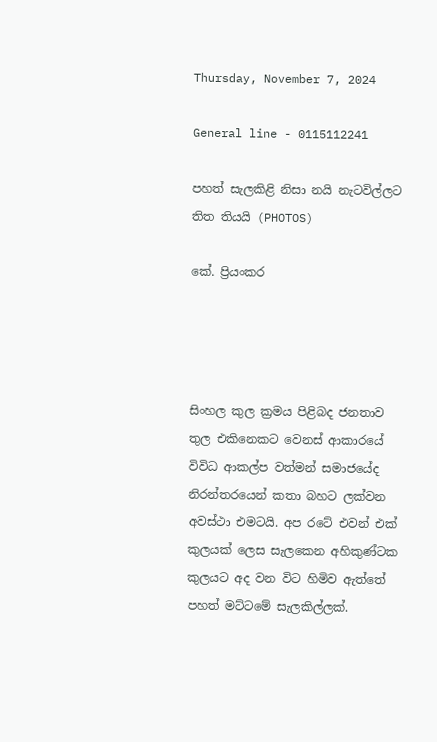Thursday, November 7, 2024

General line - 0115112241

පහත් සැලකිළි නිසා නයි නැටවිල්ලට තිත තියයි (PHOTOS)

කේ. ප්‍රියංකර




සිංහල කුල ක්‍රමය පිළිබද ජනතාව තුල එකිනෙකට වෙනස් ආකාරයේ විවිධ ආකල්ප වත්මන් සමාජයේද නිරන්තරයෙන් කතා බහට ලක්වන අවස්ථා එමටයි. අප රටේ එවන් එක් කුලයක් ලෙස සැලකෙන අහිකුණ්ටක කුලයට අද වන විට හිමිව ඇත්තේ පහත් මට්ටමේ සැලකිල්ලක්.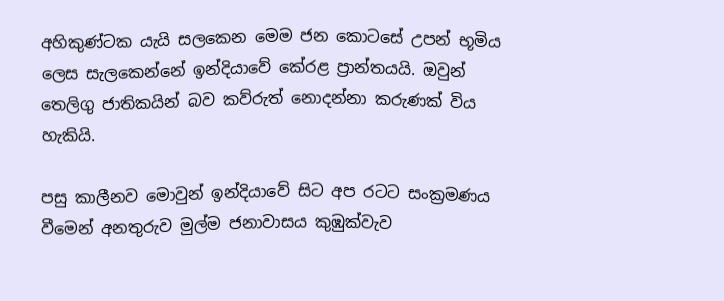අහිකුණ්ටක යැයි සලකෙන මෙම ජන කොටසේ උපන් භූමිය ලෙස සැලකෙන්නේ ඉන්දියාවේ කේරළ ප්‍රාන්තයයි. ඔවුන් තෙලිගු ජාතිකයින් බව කව්රුත් නොදන්නා කරුණක් විය හැකියි.

පසු කාලීනව මොවුන් ඉන්දියාවේ සිට අප රටට සංක්‍රමණය වීමෙන් අනතුරුව මුල්ම ජනාවාසය කුඹුක්වැව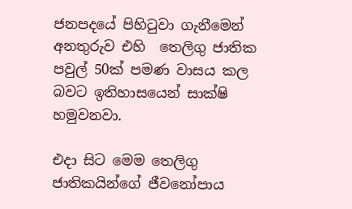ජනපදයේ පිහිටුවා ගැනීමෙන් අනතුරුව එහි  තෙලිගු ජාතික  පවුල් 50ක් පමණ වාසය කල බවට ඉතිහාසයෙන් සාක්ෂි හමුවනවා.

එදා සිට මෙම තෙලිගු ජාතිකයින්ගේ ජීවනෝපාය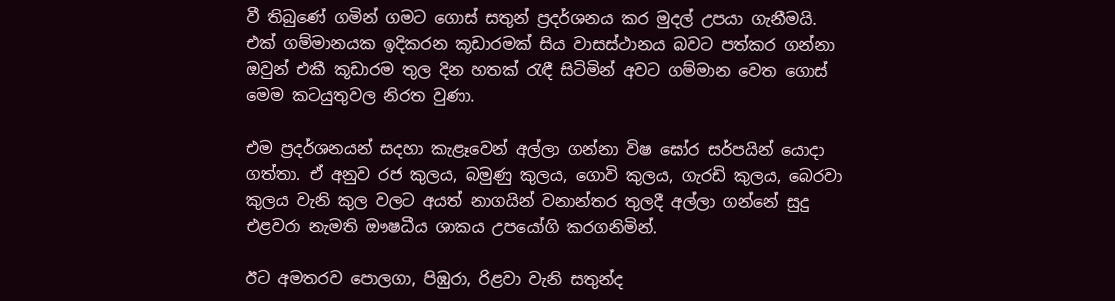වී තිබුණේ ගමින් ගමට ගොස් සතුන් ප්‍රදර්ශනය කර මුදල් උපයා ගැනීමයි. එක් ගම්මානයක ඉදිකරන කූඩාරමක් සිය වාසස්ථානය බවට පත්කර ගන්නා ඔවුන් එකී කූඩාරම තුල දින හතක් රැඳී සිටිමින් අවට ගම්මාන වෙත ගොස් මෙම කටයුතුවල නිරත වුණා.

එම ප්‍රදර්ශනයන් සදහා කැළෑවෙන් අල්ලා ගන්නා විෂ ඝෝර සර්පයින් යොදා ගත්තා. ඒ අනුව රජ කුලය, බමුණු කුලය, ගොවි කුලය, ගැරඩි කුලය, බෙරවා කුලය වැනි කුල වලට අයත් නාගයින් වනාන්තර තුලදී අල්ලා ගන්නේ සුදු එළවරා නැමති ඖෂධීය ශාකය උපයෝගි කරගනිමින්.

ඊට අමතරව පොලගා, පිඹුරා, රිළවා වැනි සතුන්ද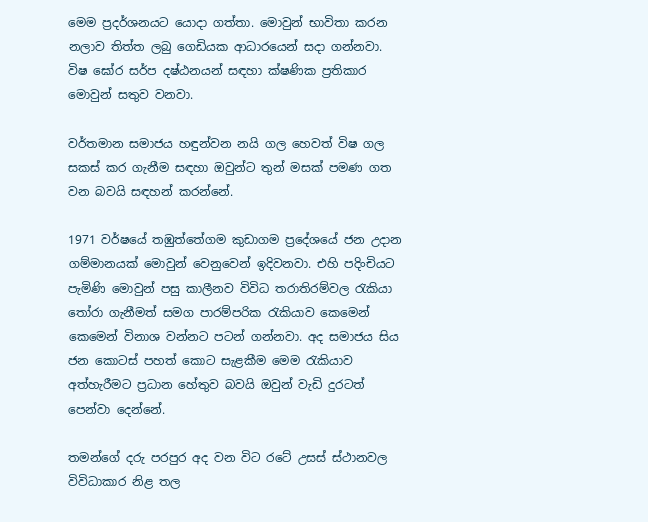මෙම ප්‍රදර්ශනයට යොදා ගත්තා. මොවුන් භාවිතා කරන නලාව තිත්ත ලබු ගෙඩියක ආධාරයෙන් සදා ගන්නවා. විෂ ඝෝර සර්ප දෂ්ඨනයන් සඳහා ක්ෂණික ප්‍රතිකාර මොවුන් සතුව වනවා.

වර්තමාන සමාජය හඳුන්වන නයි ගල හෙවත් විෂ ගල සකස් කර ගැනීම සඳහා ඔවුන්ට තුන් මසක් පමණ ගත වන බවයි සඳහන් කරන්නේ.

1971 වර්ෂයේ තඹුත්තේගම කුඩාගම ප්‍රදේශයේ ජන උදාන ගම්මානයක් මොවුන් වෙනුවෙන් ඉදිවනවා. එහි පදිංචියට පැමිණි මොවුන් පසු කාලීනව විවිධ තරාතිරම්වල රැකියා තෝරා ගැනීමත් සමග පාරම්පරික රැකියාව කෙමෙන් කෙමෙන් විනාශ වන්නට පටන් ගන්නවා. අද සමාජය සිය ජන කොටස් පහත් කොට සැළකීම මෙම රැකියාව අත්හැරීමට ප්‍රධාන හේතුව බවයි ඔවුන් වැඩි දුරටත් පෙන්වා දෙන්නේ.

තමන්ගේ දරු පරපුර අද වන විට රටේ උසස් ස්ථානවල විවිධාකාර නිළ තල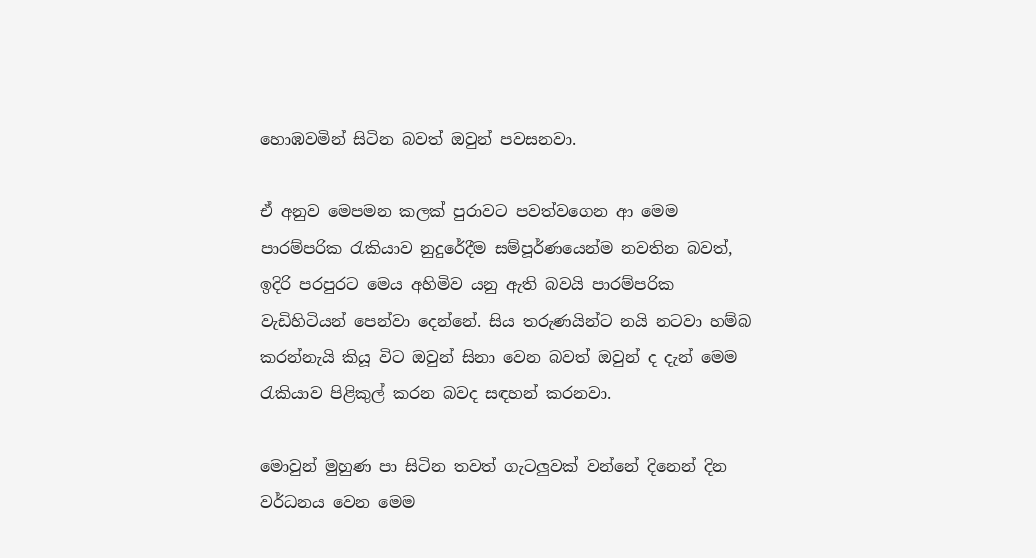හොඹවමින් සිටින බවත් ඔවුන් පවසනවා.

ඒ අනුව මෙපමන කලක් පුරාවට පවත්වගෙන ආ මෙම පාරම්පරික රැකියාව නුදුරේදීම සම්පූර්ණයෙන්ම නවතින බවත්, ඉදිරි පරපුරට මෙය අහිමිව යනු ඇති බවයි පාරම්පරික වැඩිහිටියන් පෙන්වා දෙන්නේ. සිය තරුණයින්ට නයි නටවා හම්බ කරන්නැයි කියූ විට ඔවුන් සිනා වෙන බවත් ඔවුන් ද දැන් මෙම රැකියාව පිළිකුල් කරන බවද සඳහන් කරනවා.

මොවුන් මුහුණ පා සිටින තවත් ගැටලුවක් වන්නේ දිනෙන් දින වර්ධනය වෙන මෙම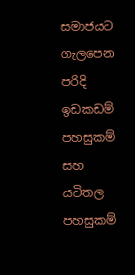සමාජයට ගැලපෙන පරිදි ඉඩකඩම් පහසුකම් සහ යටිතල පහසුකම්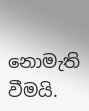නොමැති වීමයි.